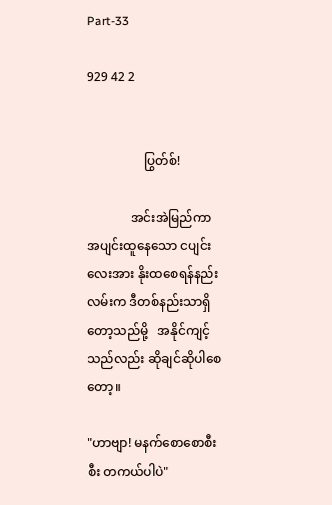Part-33

929 42 2


                  ပြွတ်စ်!

              အင်းအဲမြည်ကာ အပျင်းထူနေသော ငပျင်းလေးအား နိုးထစေရန်နည်းလမ်းက ဒီတစ်နည်းသာရှိတော့သည်မို့   အနိုင်ကျင့်သည်လည်း ဆိုချင်ဆိုပါစေတော့။

"ဟာဗျာ! မနက်စောစောစီးစီး တကယ်ပါပဲ"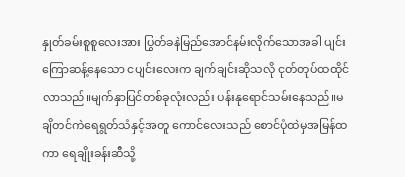နှုတ်ခမ်းစူစူလေးအား ပြွတ်ခနဲမြည်အောင်နမ်းလိုက်သောအခါ ပျင်းကြောဆန့်နေသော ငပျင်းလေးက ချက်ချင်းဆိုသလို ငုတ်တုပ်ထထိုင်လာသည်။မျက်နှာပြင်တစ်ခုလုံးလည်း ပန်းနုရောင်သမ်းနေသည်။မချိတင်ကဲရေရွတ်သံနှင့်အတူ ကောင်လေးသည် စောင်ပုံထဲမှအမြန်ထကာ ရေချိုးခန်းဆီသို့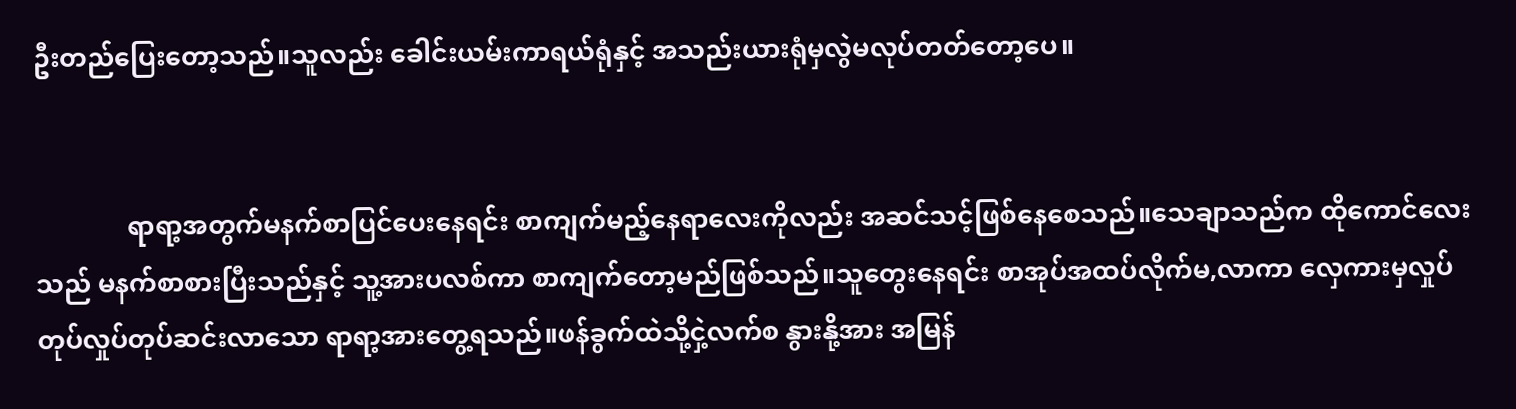ဦးတည်ပြေးတော့သည်။သူလည်း ခေါင်းယမ်းကာရယ်ရုံနှင့် အသည်းယားရုံမှလွဲမလုပ်တတ်တော့ပေ။


              ရာရာ့အတွက်မနက်စာပြင်ပေးနေရင်း စာကျက်မည့်နေရာလေးကိုလည်း အဆင်သင့်ဖြစ်နေစေသည်။သေချာသည်က ထိုကောင်လေးသည် မနက်စာစားပြီးသည်နှင့် သူ့အားပလစ်ကာ စာကျက်တော့မည်ဖြစ်သည်။သူတွေးနေရင်း စာအုပ်အထပ်လိုက်မ,လာကာ လှေကားမှလှုပ်တုပ်လှုပ်တုပ်ဆင်းလာသော ရာရာ့အားတွေ့ရသည်။ဖန်ခွက်ထဲသို့ငှဲ့လက်စ နွားနို့အား အမြန်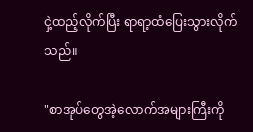ငှဲ့ထည့်လိုက်ပြီး ရာရာ့ထံပြေးသွားလိုက်သည်။

"စာအုပ်တွေအဲ့လောက်အများကြီးကို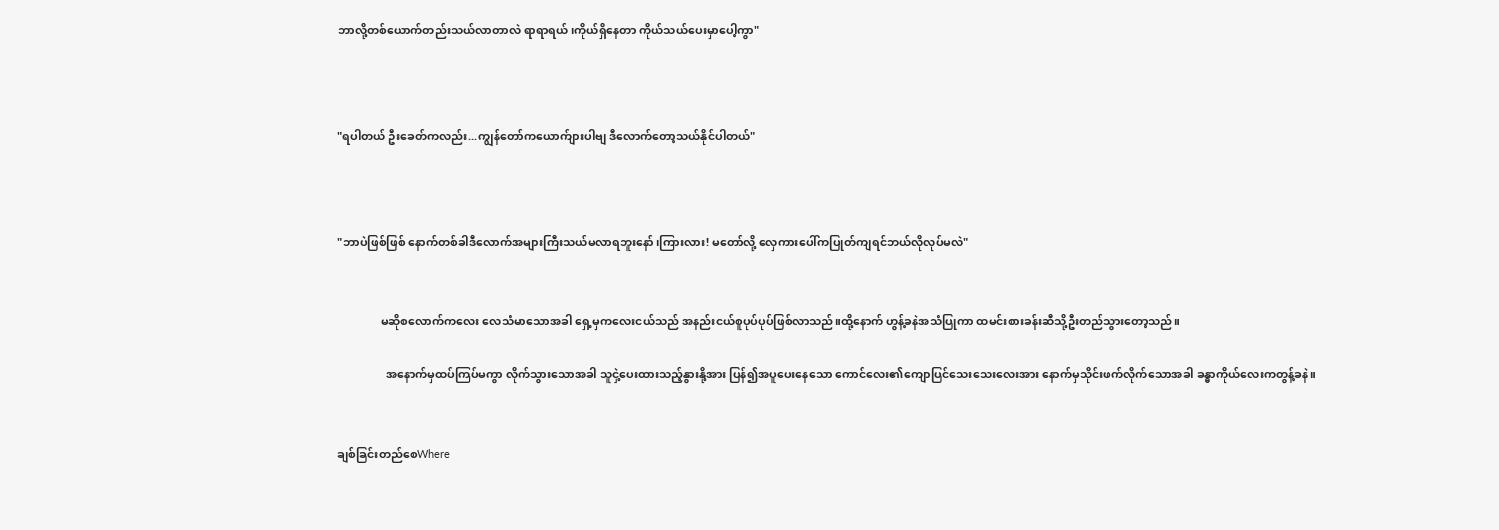ဘာလို့တစ်ယောက်တည်းသယ်လာတာလဲ ရာရာရယ်၊ကိုယ်ရှိနေတာ ကိုယ်သယ်ပေးမှာပေါ့ကွာ"



"ရပါတယ် ဦးခေတ်ကလည်း...ကျွန်တော်ကယောက်ျားပါဗျ ဒီလောက်တော့သယ်နိုင်ပါတယ်"



"ဘာပဲဖြစ်ဖြစ် နောက်တစ်ခါဒီလောက်အများကြီးသယ်မလာရဘူးနော်၊ကြားလား! မတော်လို့ လှေကားပေါ်ကပြုတ်ကျရင်ဘယ်လိုလုပ်မလဲ"


               မဆိုစလောက်ကလေး လေသံမာသောအခါ ရှေ့မှကလေးငယ်သည် အနည်းငယ်စူပုပ်ပုပ်ဖြစ်လာသည်။ထို့နောက် ဟွန့်ခနဲအသံပြုကာ ထမင်းစားခန်းဆီသို့ဦးတည်သွားတော့သည်။

                 အနောက်မှထပ်ကြပ်မကွာ လိုက်သွားသောအခါ သူငှဲ့ပေးထားသည့်နွားနို့အား ပြန်၍အပူပေးနေသော ကောင်လေး၏ကျောပြင်သေးသေးလေးအား နောက်မှသိုင်းဖက်လိုက်သောအခါ ခန္ဓာကိုယ်လေးကတွန့်ခနဲ။


ချစ်ခြင်းတည်စေWhere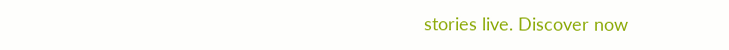stories live. Discover now